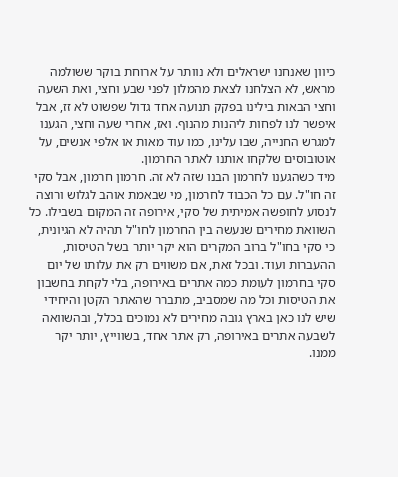כיוון שאנחנו ישראלים ולא נוותר על ארוחת בוקר ששולמה מראש, לא הצלחנו לצאת מהמלון לפני שבע וחצי, ואת השעה וחצי הבאות בילינו בפקק תנועה אחד גדול שפשוט לא זז, אבל איפשר לנו לפחות ליהנות מהנוף. ואז, אחרי שעה וחצי, הגענו למגרש החנייה, שבו עלינו, כמו עוד מאות או אלפי אנשים, על אוטובוסים שלקחו אותנו לאתר החרמון.
מיד כשהגענו לחרמון הבנו שזה לא זה. חרמון חרמון, אבל סקי זה חו"ל. עם כל הכבוד לחרמון, מי שבאמת אוהב לגלוש ורוצה לנסוע לחופשה אמיתית של סקי, אירופה זה המקום בשבילו. כל השוואת מחירים שנעשה בין החרמון לחו"ל תהיה לא הגיונית, כי סקי בחו"ל ברוב המקרים הוא יקר יותר בשל הטיסות, ההעברות ועוד. ובכל זאת, אם משווים רק את עלותו של יום סקי בחרמון לעומת כמה אתרים באירופה, בלי לקחת בחשבון את הטיסות וכל מה שמסביב, מתברר שהאתר הקטן והיחידי שיש לנו כאן בארץ גובה מחירים לא נמוכים בכלל, ובהשוואה לשבעה אתרים באירופה, רק אתר אחד, בשווייץ, יותר יקר ממנו.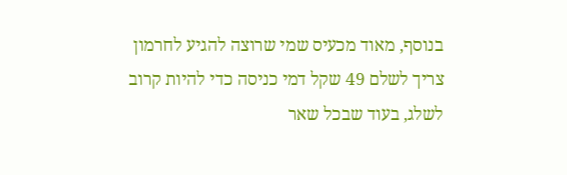בנוסף, מאוד מכעיס שמי שרוצה להגיע לחרמון צריך לשלם 49 שקל דמי כניסה כדי להיות קרוב לשלג, בעוד שבכל שאר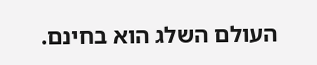העולם השלג הוא בחינם.